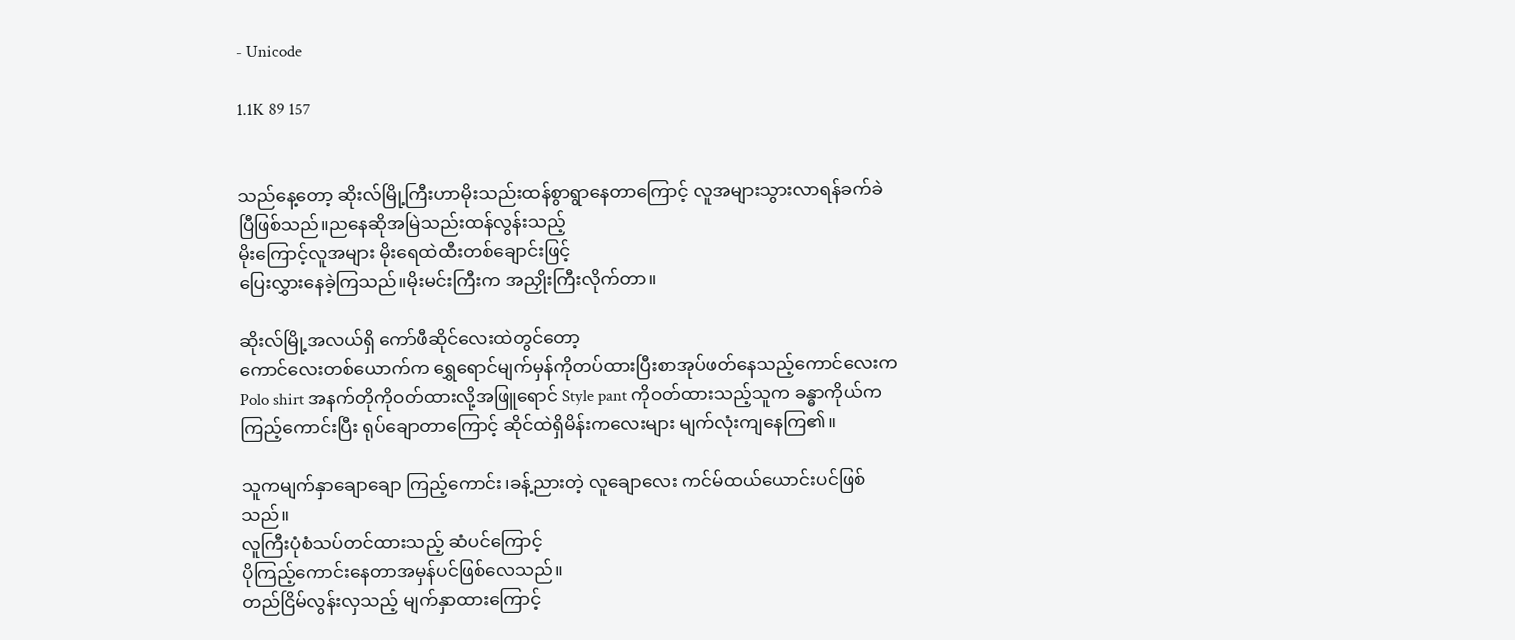- Unicode

1.1K 89 157


သည်နေ့တော့ ဆိုးလ်မြို့ကြီးဟာမိုးသည်းထန်စွာရွာနေတာကြောင့် လူအများသွားလာရန်ခက်ခဲပြီဖြစ်သည်။ညနေဆိုအမြဲသည်းထန်လွန်းသည့်
မိုးကြောင့်လူအများ မိုးရေထဲထီးတစ်ချောင်းဖြင့်
ပြေးလွှားနေခဲ့ကြသည်။မိုးမင်းကြီးက အညှိုးကြီးလိုက်တာ။

ဆိုးလ်မြို့အလယ်ရှိ ကော်ဖီဆိုင်လေးထဲတွင်တော့
ကောင်လေးတစ်ယောက်က ရွှေရောင်မျက်မှန်ကိုတပ်ထားပြီးစာအုပ်ဖတ်နေသည့်ကောင်လေးက Polo shirt အနက်တိုကိုဝတ်ထားလို့အဖြူရောင် Style pant ကိုဝတ်ထားသည့်သူက ခန္ဓာကိုယ်ကကြည့်ကောင်းပြီး ရုပ်ချောတာကြောင့် ဆိုင်ထဲရှိမိန်းကလေးများ မျက်လုံးကျနေကြ၏။

သူကမျက်နှာချောချော ကြည့်ကောင်း၊ခန့်ညားတဲ့ လူချောလေး ကင်မ်ထယ်ယောင်းပင်ဖြစ်သည်။
လူကြီးပုံစံသပ်တင်ထားသည့် ဆံပင်ကြောင့်
ပိုကြည့်ကောင်းနေတာအမှန်ပင်ဖြစ်လေသည်။
တည်ငြိမ်လွန်းလှသည့် မျက်နှာထားကြောင့်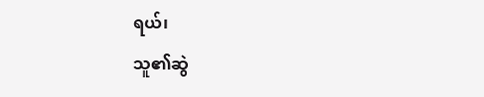ရယ်၊
သူ၏ဆွဲ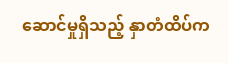ဆောင်မှုရှိသည့် နှာတံထိပ်က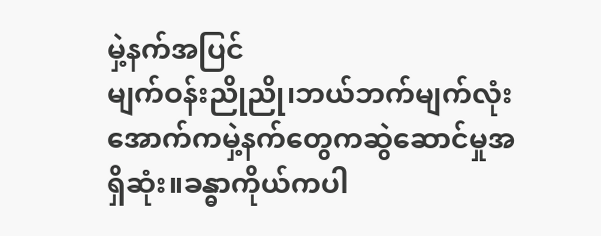မှဲ့နက်အပြင်
မျက်ဝန်းညိုညို၊ဘယ်ဘက်မျက်လုံးအောက်ကမှဲ့နက်တွေကဆွဲဆောင်မှုအရှိဆုံး။ခန္ဓာကိုယ်ကပါ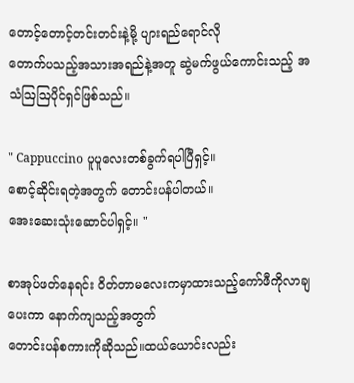တောင့်တောင့်တင်းတင်းနဲ့မို့ ပျားရည်ရောင်လို
တောက်ပသည့်အသားအရည်နဲ့အတူ ဆွဲမက်ဖွယ်ကောင်းသည့် အသံဩဩပိုင်ရှင်ဖြစ်သည်။

" Cappuccino ပူပူလေးတစ်ခွက်ရပါပြီရှင့်။
စောင့်ဆိုင်းရတဲ့အတွက် တောင်းပန်ပါတယ်။
အေးဆေးသုံးဆောင်ပါရှင့်။ "

စာအုပ်ဖတ်နေရင်း ဝိတ်တာမလေးကမှာထားသည့်ကော်ဖီကိုလာချပေးကာ နောက်ကျသည့်အတွက်
တောင်းပန်စကားကိုဆိုသည်။ထယ်ယောင်းလည်း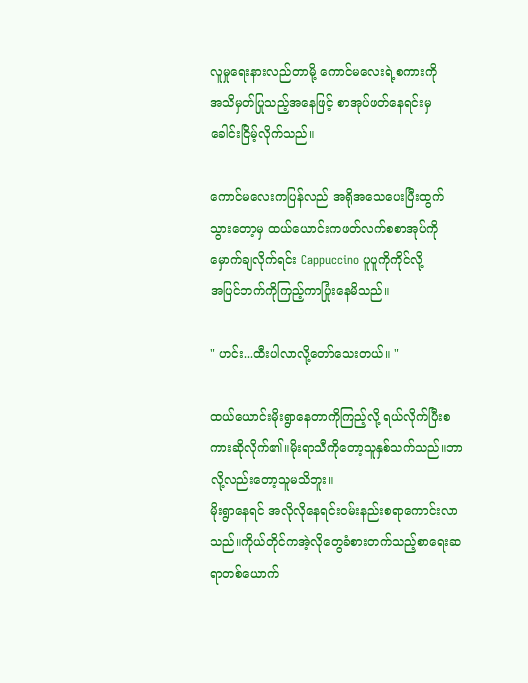လူမှုရေးနားလည်တာမို့ ကောင်မလေးရဲ့စကားကို
အသိမှတ်ပြုသည့်အနေဖြင့် စာအုပ်ဖတ်နေရင်းမှ
ခေါင်းငြိမ့်လိုက်သည်။

ကောင်မလေးကပြန်လည် အရိုအသေပေးပြီးထွက်
သွားတော့မှ ထယ်ယောင်းကဖတ်လက်စစာအုပ်ကို
မှောက်ချလိုက်ရင်း Cappuccino ပူပူကိုကိုင်လို့
အပြင်ဘက်ကိုကြည့်ကာပြုံးနေမိသည်။

" ဟင်း...ထီးပါလာလို့တော်သေးတယ်။ "

ထယ်ယောင်းမိုးရွာနေတာကိုကြည့်လို့ ရယ်လိုက်ပြီးစကားဆိုလိုက်၏။မိုးရာသီကိုတော့သူနှစ်သက်သည်။ဘာလို့လည်းတော့သူမသိဘူး။
မိုးရွာနေရင် အလိုလိုနေရင်းဝမ်းနည်းစရာကောင်းလာသည်။ကိုယ်တိုင်ကအဲ့လိုတွေခံစားတက်သည့်စာရေးဆရာတစ်ယောက်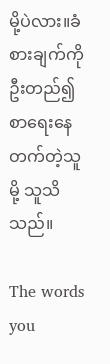မို့ပဲလား။ခံစားချက်ကို
ဦးတည်၍စာရေးနေတက်တဲ့သူမို့ သူသိသည်။

The words you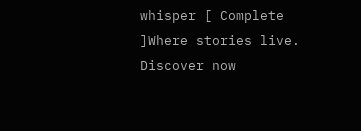whisper [ Complete ]Where stories live. Discover now